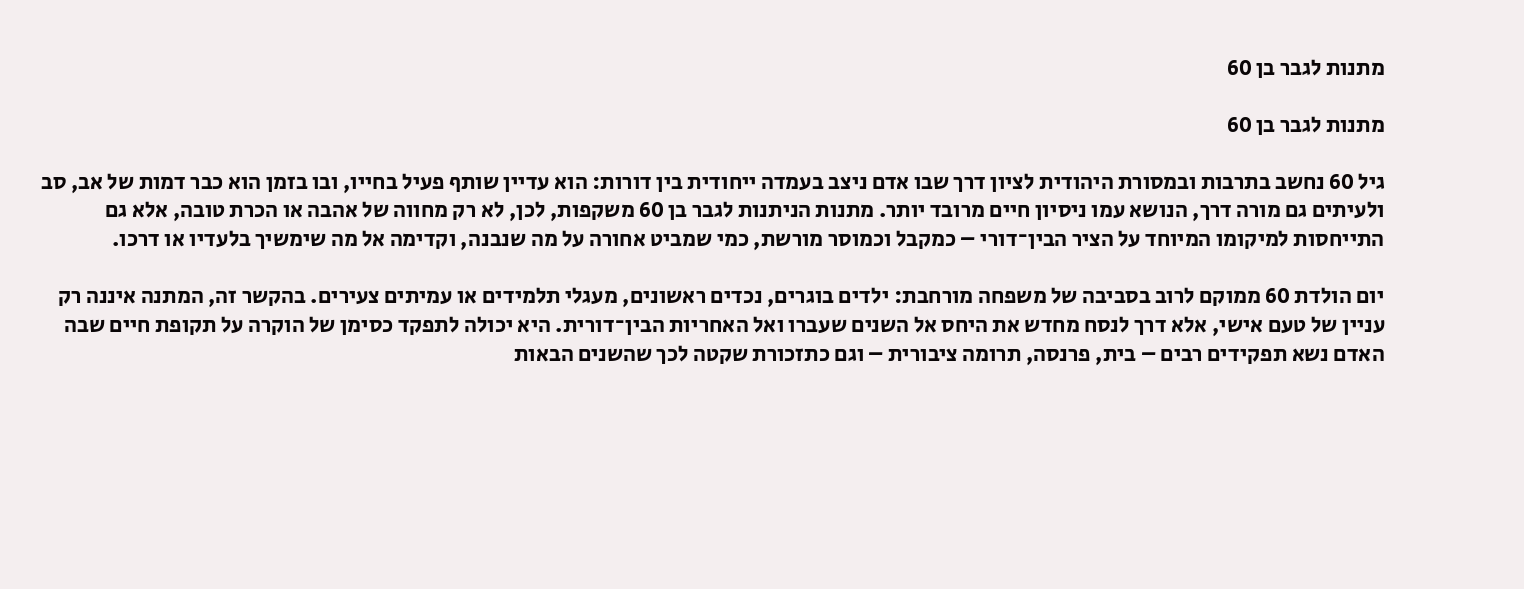מתנות לגבר בן 60

מתנות לגבר בן 60

גיל 60 נחשב בתרבות ובמסורת היהודית לציון דרך שבו אדם ניצב בעמדה ייחודית בין דורות: הוא עדיין שותף פעיל בחייו, ובו בזמן הוא כבר דמות של אב, סב ולעיתים גם מורה דרך, הנושא עמו ניסיון חיים מרובד יותר. מתנות הניתנות לגבר בן 60 משקפות, לכן, לא רק מחווה של אהבה או הכרת טובה, אלא גם התייחסות למיקומו המיוחד על הציר הבין־דורי – כמקבל וכמוסר מורשת, כמי שמביט אחורה על מה שנבנה, וקדימה אל מה שימשיך בלעדיו או דרכו.

יום הולדת 60 ממוקם לרוב בסביבה של משפחה מורחבת: ילדים בוגרים, נכדים ראשונים, מעגלי תלמידים או עמיתים צעירים. בהקשר זה, המתנה איננה רק עניין של טעם אישי, אלא דרך לנסח מחדש את היחס אל השנים שעברו ואל האחריות הבין־דורית. היא יכולה לתפקד כסימן של הוקרה על תקופת חיים שבה האדם נשא תפקידים רבים – בית, פרנסה, תרומה ציבורית – וגם כתזכורת שקטה לכך שהשנים הבאות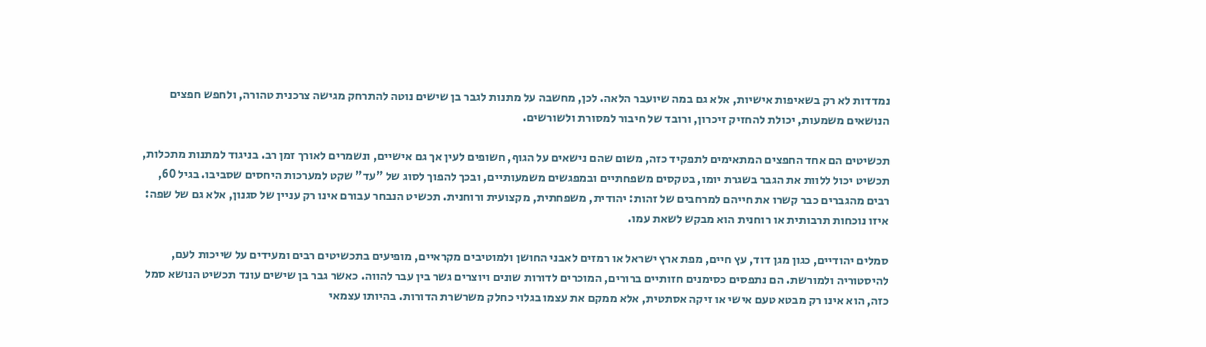נמדדות לא רק בשאיפות אישיות, אלא גם במה שיועבר הלאה. לכן, מחשבה על מתנות לגבר בן שישים נוטה להתרחק מגישה צרכנית טהורה, ולחפש חפצים הנושאים משמעות, יכולת להחזיק זיכרון, ורובד של חיבור למסורת ולשורשים.

תכשיטים הם אחד החפצים המתאימים לתפקיד כזה, משום שהם נישאים על הגוף, חשופים לעין אך גם אישיים, ונשמרים לאורך זמן רב. בניגוד למתנות מתכלות, תכשיט יכול ללוות את הגבר בשגרת יומו, בטקסים משפחתיים ובמפגשים משמעותיים, ובכך להפוך לסוג של "עד" שקט למערכות היחסים שסביבו. בגיל 60, רבים מהגברים כבר קשרו את חייהם למרחבים של זהות: יהודית, משפחתית, מקצועית ורוחנית. תכשיט הנבחר עבורם אינו רק עניין של סגנון, אלא גם של שפה: איזו נוכחות תרבותית או רוחנית הוא מבקש לשאת עמו.

סמלים יהודיים, כגון מגן דוד, עץ חיים, מפת ארץ ישראל או רמזים לאבני החושן ולמוטיבים מקראיים, מופיעים בתכשיטים רבים ומעידים על שייכות לעם, להיסטוריה ולמורשת. הם נתפסים כסימנים חזותיים ברורים, המוכרים לדורות שונים ויוצרים גשר בין עבר להווה. כאשר גבר בן שישים עונד תכשיט הנושא סמל כזה, הוא אינו רק מבטא טעם אישי או זיקה אסתטית, אלא ממקם את עצמו בגלוי כחלק משרשרת הדורות. בהיותו עצמאי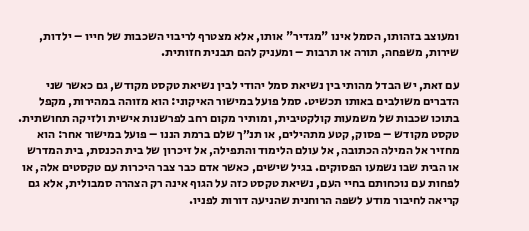ומעוצב בזהותו, הסמל אינו "מגדיר" אותו, אלא מצטרף לריבוי השכבות של חייו – ילדות, שירות, משפחה, תורה או תרבות – ומעניק להם תבנית חזותית.

עם זאת, יש הבדל מהותי בין נשיאת סמל יהודי לבין נשיאת טקסט מקודש, גם כאשר שני הדברים משולבים באותו תכשיט. סמל פועל במישור האיקוני: הוא מזוהה במהירות, מקפל בתוכו שכבות של משמעות קולקטיבית, ומותיר מקום רחב לפרשנות אישית ולזיקה תחושתית. טקסט מקודש – פסוק, קטע מתהילים, או תנ״ך שלם ברמת הננו – פועל במישור אחר: הוא מחזיר אל המילה הכתובה, אל עולם הלימוד והתפילה, אל זיכרון של בית הכנסת, בית המדרש או הבית שבו נשמעו הפסוקים. בגיל שישים, כאשר אדם כבר צבר היכרות עם טקסטים אלה, או לפחות עם נוכחותם בחיי העם, נשיאת טקסט כזה על הגוף אינה רק הצהרה סמבולית, אלא גם קריאה לחיבור מודע לשפה הרוחנית שהניעה דורות לפניו.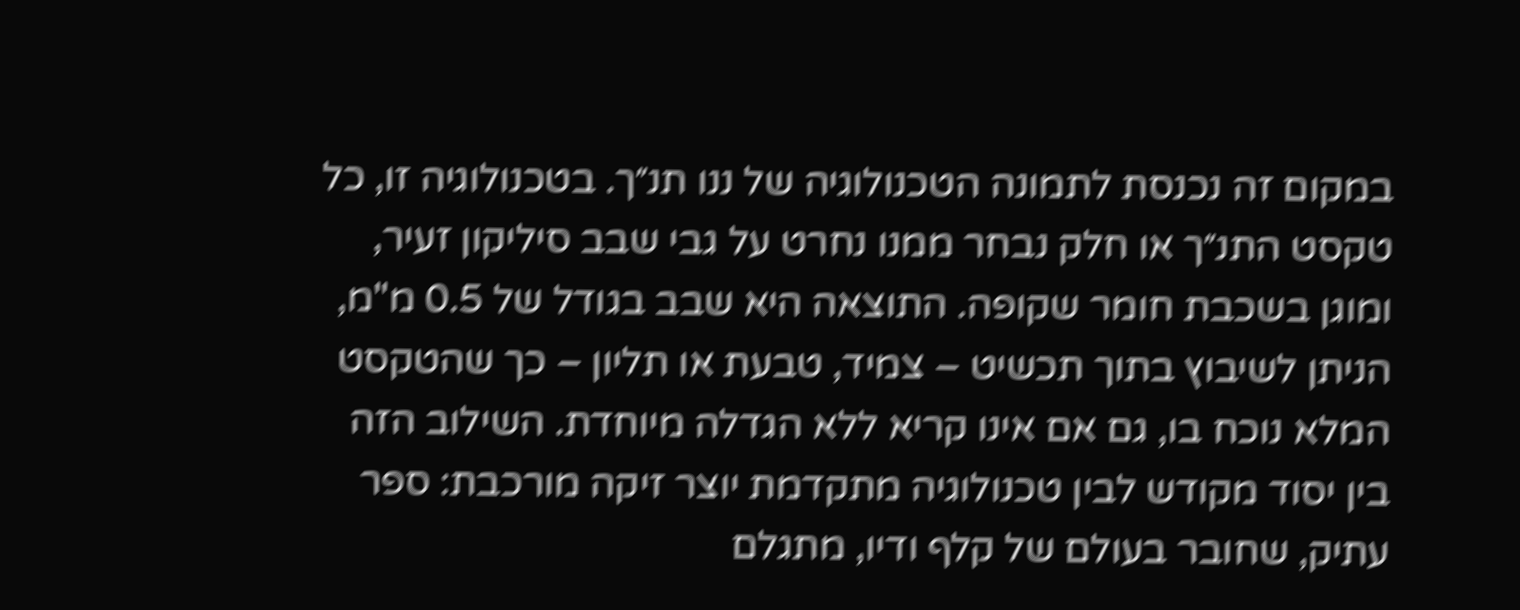במקום זה נכנסת לתמונה הטכנולוגיה של ננו תנ״ך. בטכנולוגיה זו, כל טקסט התנ״ך או חלק נבחר ממנו נחרט על גבי שבב סיליקון זעיר, ומוגן בשכבת חומר שקופה. התוצאה היא שבב בגודל של 0.5 מ"מ, הניתן לשיבוץ בתוך תכשיט – צמיד, טבעת או תליון – כך שהטקסט המלא נוכח בו, גם אם אינו קריא ללא הגדלה מיוחדת. השילוב הזה בין יסוד מקודש לבין טכנולוגיה מתקדמת יוצר זיקה מורכבת: ספר עתיק, שחובר בעולם של קלף ודיו, מתגלם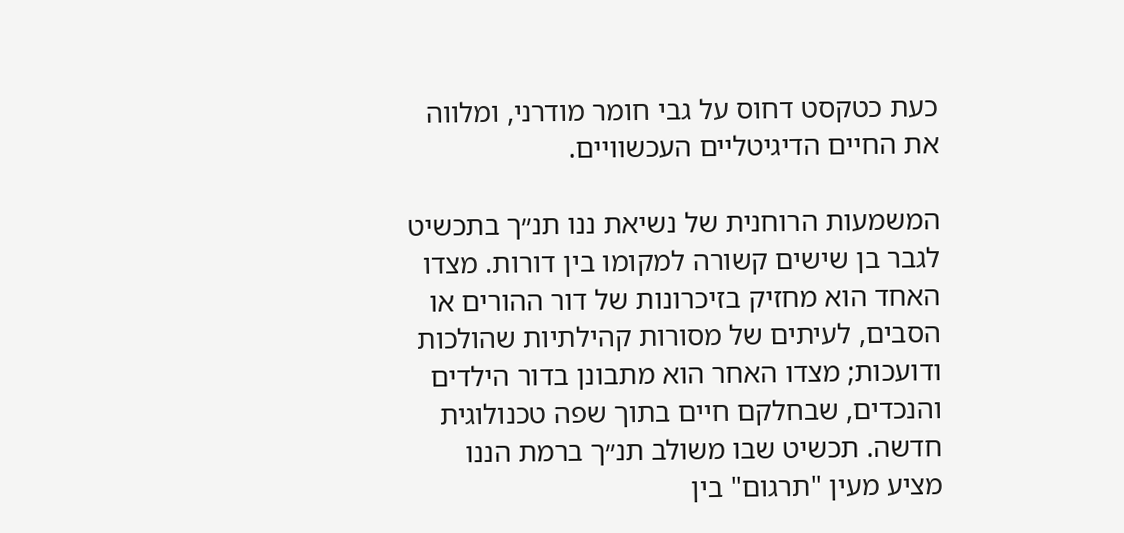כעת כטקסט דחוס על גבי חומר מודרני, ומלווה את החיים הדיגיטליים העכשוויים.

המשמעות הרוחנית של נשיאת ננו תנ״ך בתכשיט לגבר בן שישים קשורה למקומו בין דורות. מצדו האחד הוא מחזיק בזיכרונות של דור ההורים או הסבים, לעיתים של מסורות קהילתיות שהולכות ודועכות; מצדו האחר הוא מתבונן בדור הילדים והנכדים, שבחלקם חיים בתוך שפה טכנולוגית חדשה. תכשיט שבו משולב תנ״ך ברמת הננו מציע מעין "תרגום" בין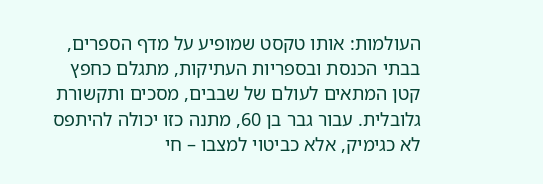העולמות: אותו טקסט שמופיע על מדף הספרים, בבתי הכנסת ובספריות העתיקות, מתגלם כחפץ קטן המתאים לעולם של שבבים, מסכים ותקשורת גלובלית. עבור גבר בן 60, מתנה כזו יכולה להיתפס לא כגימיק, אלא כביטוי למצבו – חי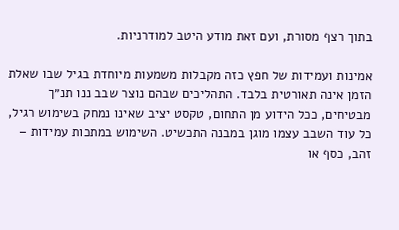בתוך רצף מסורת, ועם זאת מודע היטב למודרניות.

אמינות ועמידות של חפץ כזה מקבלות משמעות מיוחדת בגיל שבו שאלת הזמן אינה תאורטית בלבד. התהליכים שבהם נוצר שבב ננו תנ״ך מבטיחים, ככל הידוע מן התחום, טקסט יציב שאינו נמחק בשימוש רגיל, כל עוד השבב עצמו מוגן במבנה התכשיט. השימוש במתכות עמידות – זהב, כסף או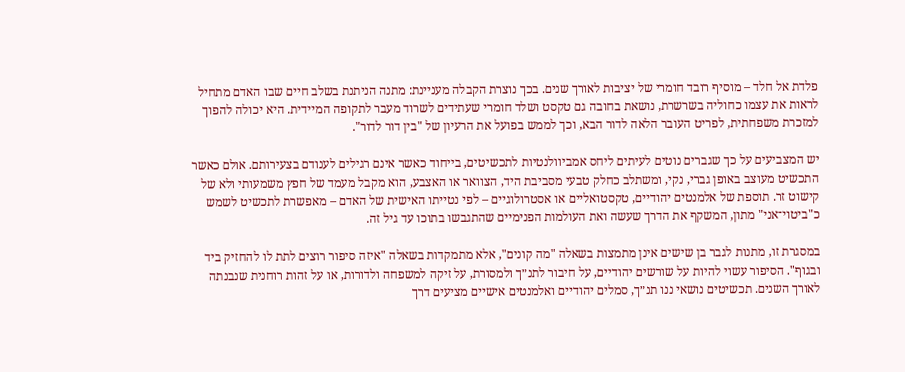פלדת אל חלד – מוסיף רובד חומרי של יציבות לאורך שנים. בכך נוצרת הקבלה מעניינת: מתנה הניתנת בשלב חיים שבו האדם מתחיל לראות את עצמו כחוליה בשרשרת, נושאת בחובה גם טקסט ושלד חומרי שעתידים לשרוד מעבר לתקופה המיידית. היא יכולה להפוך למזכרת משפחתית, לפריט העובר הלאה לדור הבא, וכך לממש בפועל את הרעיון של "בין דור לדור".

יש המצביעים על כך שגברים נוטים לעיתים ליחס אמביוולנטיות לתכשיטים, בייחוד כאשר אינם רגילים לענודם בצעירותם. אולם כאשר התכשיט מעוצב באופן גברי, נקי, ומשתלב כחלק טבעי מסביבת היד, הצוואר או האצבע, הוא מקבל מעמד של חפץ משמעותי ולא של קישוט זר. תוספת של אלמנטים יהודיים, טקסטואליים או אסטרולוגיים – לפי נטייתו האישית של האדם – מאפשרת לתכשיט לשמש כ"ביטוי־אני" מתון, המשקף את הדרך שעשה ואת העולמות הפנימיים שהתגבשו בתוכו עד גיל זה.

במסגרת זו, מתנות לגבר בן שישים אינן מתמצות בשאלה "מה קונים", אלא מתמקדות בשאלה "איזה סיפור רוצים לתת לו להחזיק ביד ובגוף". הסיפור עשוי להיות על שורשים יהודיים, על חיבור לתנ״ך ולמסורת, על זיקה למשפחה ולדורות, או על זהות רוחנית שנבנתה לאורך השנים. תכשיטים נושאי ננו תנ״ך, סמלים יהודיים ואלמנטים אישיים מציעים דרך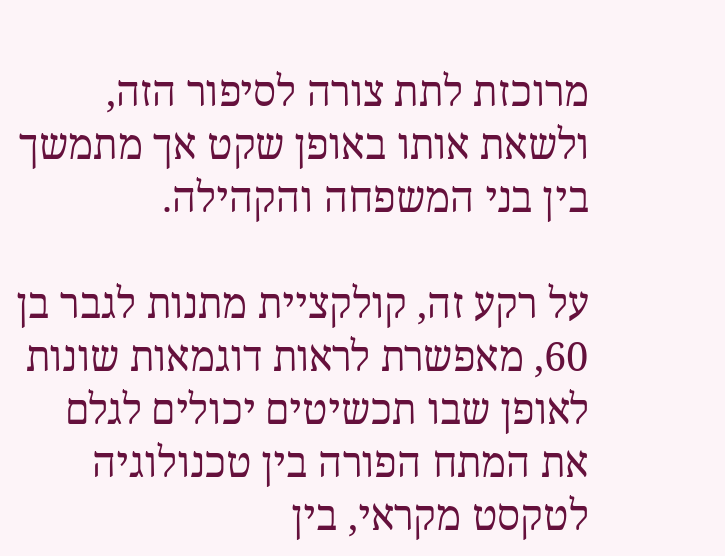מרוכזת לתת צורה לסיפור הזה, ולשאת אותו באופן שקט אך מתמשך בין בני המשפחה והקהילה.

על רקע זה, קולקציית מתנות לגבר בן 60, מאפשרת לראות דוגמאות שונות לאופן שבו תכשיטים יכולים לגלם את המתח הפורה בין טכנולוגיה לטקסט מקראי, בין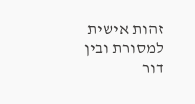זהות אישית למסורת ובין דור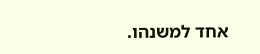אחד למשנהו.